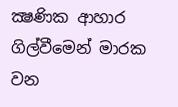ක්‍ෂණික ආහාර ගිල්වීමෙන් මාරක වන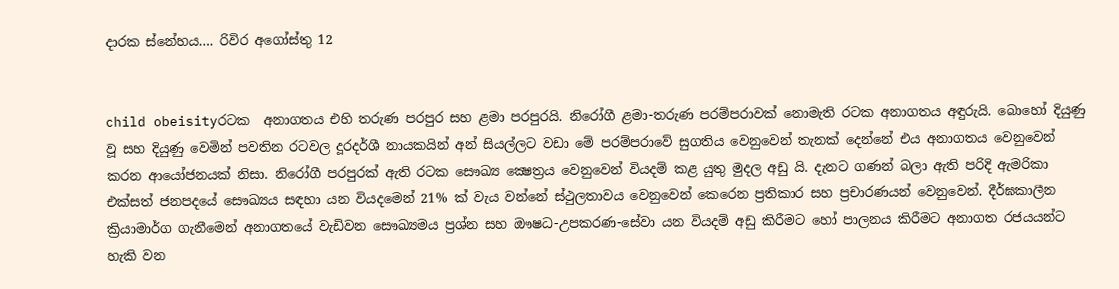දාරක ස්නේහය…. රිවිර අගෝස්තු 12


child obeisityරටක  අනාගතය එහි තරුණ පරපුර සහ ළමා පරපුරයි. නිරෝගී ළමා-තරුණ පරම්පරාවක් නොමැති රටක අනාගතය අඳුරුයි. බොහෝ දියුණු වූ සහ දියුණු වෙමින් පවතින රටවල දූරදර්ශී නායකයින් අන් සියල්ලට වඩා මේ පරම්පරාවේ සුගතිය වෙනුවෙන් තැනක් දෙන්නේ එය අනාගතය වෙනුවෙන් කරන ආයෝජනයක් නිසා. නිරෝගී පරපුරක් ඇති රටක සෞඛ්‍ය ක්‍ෂෙත්‍රය වෙනුවෙන් වියදම් කළ යුතු මුදල අඩු යි. දැනට ගණන් බලා ඇති පරිදි ඇමරිකා එක්සත් ජනපදයේ සෞඛ්‍යය සඳහා යන වියදමෙන් 21% ක් වැය වන්නේ ස්ථුලතාවය වෙනුවෙන් කෙරෙන ප්‍රතිකාර සහ ප්‍රචාරණයන් වෙනුවෙන්. දීර්ඝකාලීන ක්‍රියාමාර්ග ගැනීමෙන් අනාගතයේ වැඩිවන සෞඛ්‍යමය ප්‍රශ්න සහ ඖෂධ-උපකරණ-සේවා යන වියදම් අඩු කිරීමට හෝ පාලනය කිරීමට අනාගත රජයයන්ට හැකි වන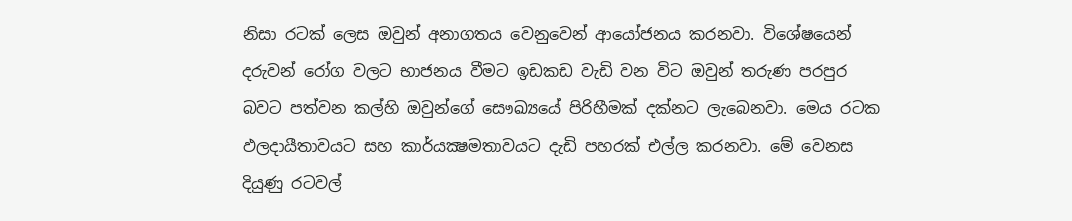නිසා රටක් ලෙස ඔවුන් අනාගතය වෙනුවෙන් ආයෝජනය කරනවා. විශේෂයෙන් දරුවන් රෝග වලට භාජනය වීමට ඉඩකඩ වැඩි වන විට ඔවුන් තරුණ පරපුර බවට පත්වන කල්හි ඔවුන්ගේ සෞඛ්‍යයේ පිරිහීමක් දක්නට ලැබෙනවා. මෙය රටක ඵලදායීතාවයට සහ කාර්යක්‍ෂමතාවයට දැඩි පහරක් එල්ල කරනවා. මේ වෙනස දියුණු රටවල්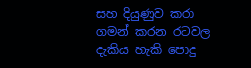සහ දියුණුව කරා  ගමන් කරන රටවල දැකිය හැකි පොදු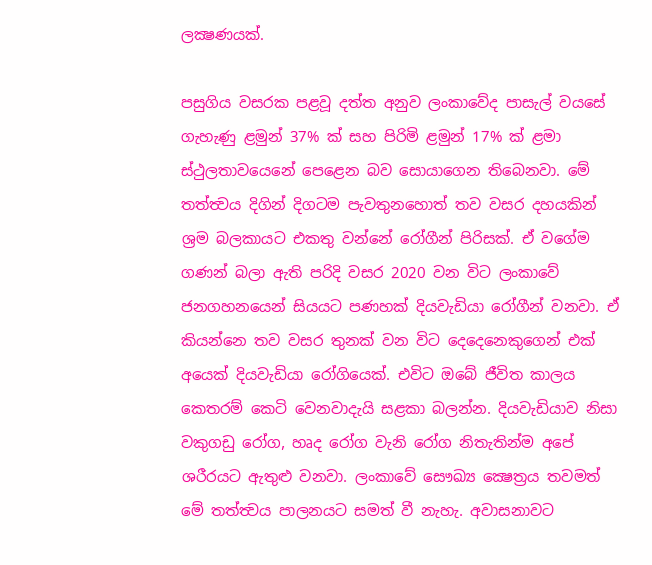ලක්‍ෂණයක්.

පසුගිය වසරක පළවූ දත්ත අනුව ලංකාවේද පාසැල් වයසේ ගැහැණු ළමුන් 37% ක් සහ පිරිමි ළමුන් 17% ක් ළමා ස්ථුලතාවයෙනේ පෙළෙන බව සොයාගෙන තිබෙනවා. මේ තත්ත්‍වය දිගින් දිගටම පැවතුනහොත් තව වසර දහයකින් ශ්‍රම බලකායට එකතු වන්නේ රෝගීන් පිරිසක්. ඒ වගේම ගණන් බලා ඇති පරිදි වසර 2020 වන විට ලංකාවේ ජනගහනයෙන් සියයට පණහක් දියවැඩියා රෝගීන් වනවා. ඒ කියන්නෙ තව වසර තුනක් වන විට දෙදෙනෙකුගෙන් එක් අයෙක් දියවැඩියා රෝගියෙක්. එවිට ඔබේ ජීවිත කාලය කෙතරම් කෙටි වෙනවාදැයි සළකා බලන්න. දියවැඩියාව නිසා වකුගඩු රෝග, හෘද රෝග වැනි රෝග නිතැතින්ම අපේ ශරීරයට ඇතුළු වනවා. ලංකාවේ සෞඛ්‍ය ක්‍ෂෙත්‍රය තවමත් මේ තත්ත්‍වය පාලනයට සමත් වී නැහැ. අවාසනාවට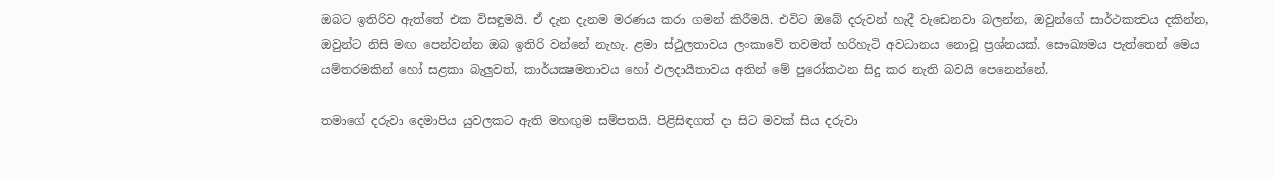ඔබට ඉතිරිව ඇත්තේ එක විසඳුමයි. ඒ දැන දැනම මරණය කරා ගමන් කිරීමයි. එවිට ඔබේ දරුවන් හැදී වැඩෙනවා බලන්න, ඔවුන්ගේ සාර්ථකත්‍වය දකින්න, ඔවුන්ට නිසි මඟ පෙන්වන්න ඔබ ඉතිරි වන්නේ නැහැ. ළමා ස්ථුලතාවය ලංකාවේ තවමත් හරිහැටි අවධානය නොවූ ප්‍රශ්නයක්. සෞඛ්‍යමය පැත්තෙන් මෙය යම්තරමකින් හෝ සළකා බැලුවත්, කාර්යක්‍ෂමතාවය හෝ ඵලදායීතාවය අතින් මේ පුරෝකථන සිදු කර නැති බවයි පෙනෙන්නේ.

තමාගේ දරුවා දෙමාපිය යුවලකට ඇති මහඟුම සම්පතයි. පිළිසිඳගත් දා සිට මවක් සිය දරුවා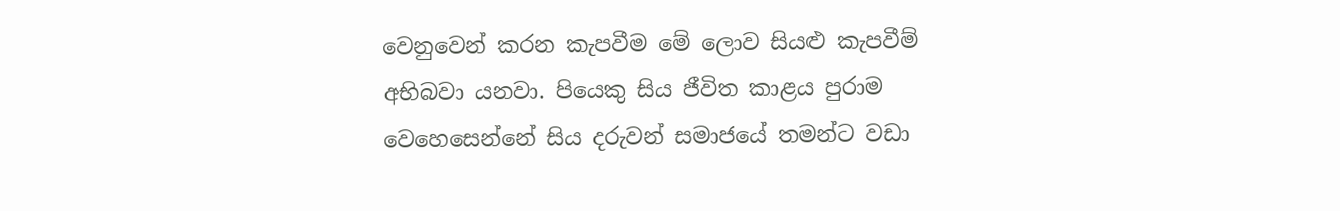වෙනුවෙන් කරන කැපවීම මේ ලොව සියළු කැපවීම් අභිබවා යනවා. පියෙකු සිය ජීවිත කාළය පුරාම වෙහෙසෙන්නේ සිය දරුවන් සමාජයේ තමන්ට වඩා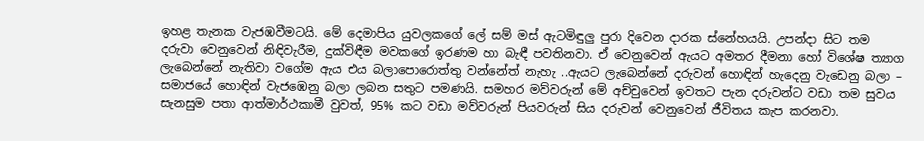ඉහළ තැනක වැජඹවීමටයි. මේ දෙමාපිය යුවලකගේ ලේ සම් මස් ඇටමිඳුලු පුරා දිවෙන දාරක ස්නේහයයි. උපන්දා සිට තම දරුවා වෙනුවෙන් නිඳිවැරීම, දුක්විඳීම මවකගේ ඉරණම හා බැඳී පවතිනවා. ඒ වෙනුවෙන් ඇයට අමතර දීමනා හෝ විශේෂ ත්‍යාග ලැබෙන්නේ නැතිවා වගේම ඇය එය බලාපොරොත්තු වන්නේත් නැහැ ..ඇයට ලැබෙන්නේ දරුවන් හොඳින් හැදෙනු වැඩෙනු බලා – සමාජයේ හොඳින් වැජඹෙනු බලා ලබන සතුට පමණයි. සමහර මව්වරුන් මේ අච්චුවෙන් ඉවතට පැන දරුවන්ට වඩා තම සුවය සැනසුම පතා ආත්මාර්ථකාමී වුවත්, 95% කට වඩා මව්වරුන් පියවරුන් සිය දරුවන් වෙනුවෙන් ජීවිතය කැප කරනවා.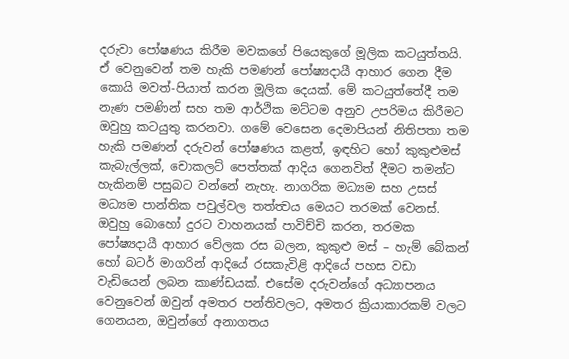දරුවා පෝෂණය කිරීම මවකගේ පියෙකුගේ මූලික කටයුත්තයි. ඒ වෙනුවෙන් තම හැකි පමණන් පෝෂ්‍යදායී ආහාර ගෙන දීම කොයි මවත්-පියාත් කරන මූලික දෙයක්. මේ කටයුත්තේදී තම නැණ පමණින් සහ තම ආර්ථික මට්ටම අනුව උපරිමය කිරීමට ඔවුහු කටයුතු කරනවා. ගමේ වෙසෙන දෙමාපියන් නිතිපතා තම හැකි පමණන් දරුවන් පෝෂණය කළත්, ඉඳහිට හෝ කුකුළුමස් කැබැල්ලක්, චොකලට් පෙත්තක් ආදිය ගෙනවිත් දීමට තමන්ට හැකිනම් පසුබට වන්නේ නැහැ. නාගරික මධ්‍යම සහ උසස් මධ්‍යම පාන්තික පවුල්වල තත්ත්‍වය මෙයට තරමක් වෙනස්. ඔවුහු බොහෝ දුරට වාහනයක් පාවිච්චි කරන, තරමක පෝෂ්‍යදායී ආහාර වේලක රස බලන, කුකුළු මස් – හැම් බේකන් හෝ බටර් මාගරින් ආදියේ රසකැවිළි ආදියේ පහස වඩා වැඩියෙන් ලබන කාණ්ඩයක්. එසේම දරුවන්ගේ අධ්‍යාපනය වෙනුවෙන් ඔවුන් අමතර පන්තිවලට, අමතර ක්‍රියාකාරකම් වලට ගෙනයන, ඔවුන්ගේ අනාගතය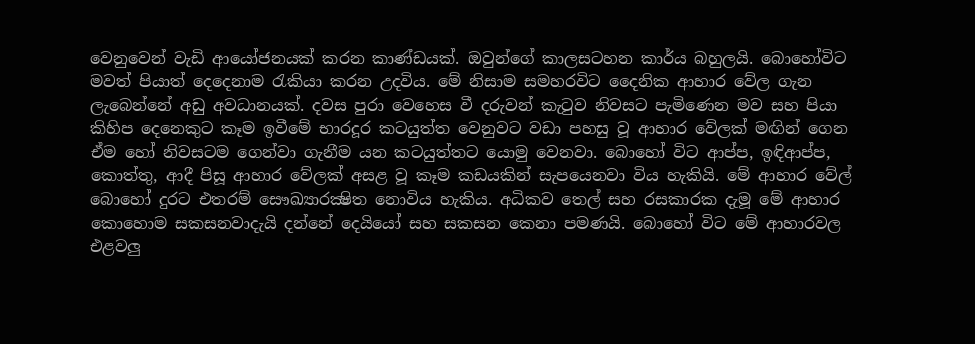වෙනුවෙන් වැඩි ආයෝජනයක් කරන කාණ්ඩයක්. ඔවුන්ගේ කාලසටහන කාර්ය බහුලයි. බොහෝවිට මවත් පියාත් දෙදෙනාම රැකියා කරන උදවිය. මේ නිසාම සමහරවිට දෛනික ආහාර වේල ගැන ලැබෙන්නේ අඩු අවධානයක්. දවස පුරා වෙහෙස වී දරුවන් කැටුව නිවසට පැමිණෙන මව සහ පියා කිහිප දෙනෙකුට කෑම ඉවීමේ භාරදූර කටයුත්ත වෙනුවට වඩා පහසු වූ ආහාර වේලක් මඟින් ගෙන ඒම හෝ නිවසටම ගෙන්වා ගැනීම යන කටයුත්තට යොමු වෙනවා. බොහෝ විට ආප්ප, ඉඳිආප්ප, කොත්තු, ආදී පිසූ ආහාර වේලක් අසළ වූ කෑම කඩයකින් සැපයෙනවා විය හැකියි. මේ ආහාර වේල් බොහෝ දුරට එතරම් සෞඛ්‍යාරක්‍ෂිත නොවිය හැකිය. අධිකව තෙල් සහ රසකාරක දැමූ මේ ආහාර කොහොම සකසනවාදැයි දන්නේ දෙයියෝ සහ සකසන කෙනා පමණයි. බොහෝ විට මේ ආහාරවල එළවලු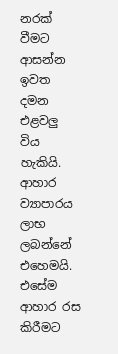නරක් වීමට ආසන්න ඉවත දමන එළවලු විය හැකියි. ආහාර ව්‍යාපාරය ලාභ ලබන්නේ එහෙමයි. එසේම ආහාර රස කිරීමට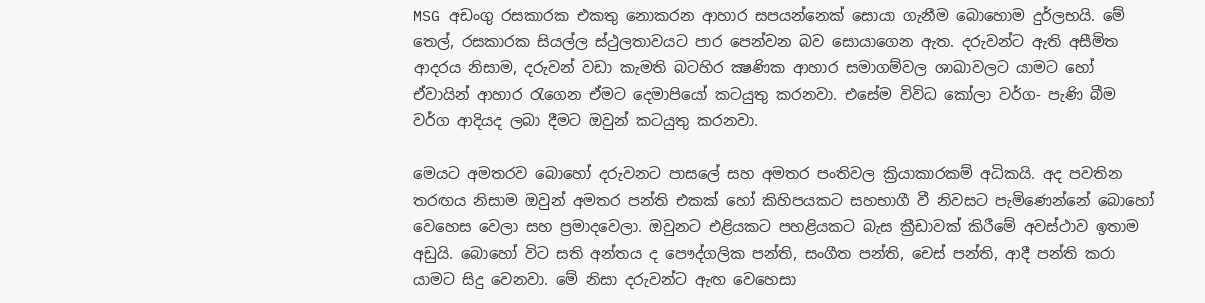MSG අඩංගු රසකාරක එකතු නොකරන ආහාර සපයන්නෙක් සොයා ගැනීම බොහොම දුර්ලභයි. මේ තෙල්, රසකාරක සියල්ල ස්ථුලතාවයට පාර පෙන්වන බව සොයාගෙන ඇත. දරුවන්ට ඇති අසීමිත ආදරය නිසාම, දරුවන් වඩා කැමති බටහිර ක්‍ෂණික ආහාර සමාගම්වල ශාඛාවලට යාමට හෝ ඒවායින් ආහාර රැගෙන ඒමට දෙමාපියෝ කටයුතු කරනවා. එසේම විවිධ කෝලා වර්ග- පැණි බීම වර්ග ආදියද ලබා දීමට ඔවුන් කටයුතු කරනවා.

මෙයට අමතරව බොහෝ දරුවනට පාසලේ සහ අමතර පංතිවල ක්‍රියාකාරකම් අධිකයි. අද පවතින තරඟය නිසාම ඔවුන් අමතර පන්ති එකක් හෝ කිහිපයකට සහභාගී වී නිවසට පැමිණෙන්නේ බොහෝ වෙහෙස වෙලා සහ ප්‍රමාදවෙලා. ඔවුනට එළියකට පහළියකට බැස ක්‍රීඩාවක් කිරීමේ අවස්ථාව ඉතාම අඩුයි. බොහෝ විට සති අන්තය ද පෞද්ගලික පන්ති, සංගීත පන්ති, චෙස් පන්ති, ආදී පන්ති කරා යාමට සිදු වෙනවා. මේ නිසා දරුවන්ට ඇඟ වෙහෙසා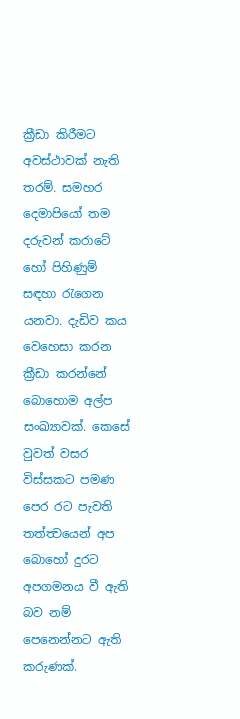ක්‍රීඩා කිරීමට අවස්ථාවක් නැති තරම්. සමහර දෙමාපියෝ තම දරුවන් කරාටේ හෝ පිහිණුම් සඳහා රැගෙන යනවා. දැඩිව කය වෙහෙසා කරන ක්‍රීඩා කරන්නේ බොහොම අල්ප සංඛ්‍යාවක්. කෙසේ වුවත් වසර විස්සකට පමණ පෙර රට පැවති තත්ත්‍වයෙන් අප බොහෝ දුරට අපගමනය වී ඇති බව නම් පෙනෙන්නට ඇති කරුණක්.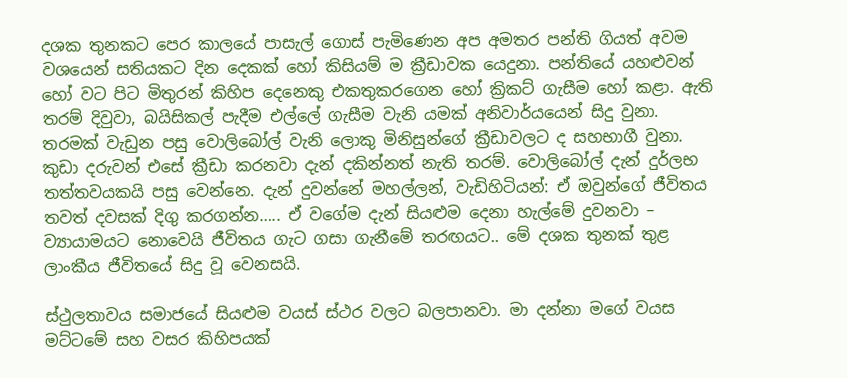දශක තුනකට පෙර කාලයේ පාසැල් ගොස් පැමිණෙන අප අමතර පන්ති ගියත් අවම වශයෙන් සතියකට දින දෙකක් හෝ කිසියම් ම ක්‍රීඩාවක යෙදුනා. පන්තියේ යහළුවන් හෝ වට පිට මිතුරන් කිහිප දෙනෙකු එකතුකරගෙන හෝ ක්‍රිකට් ගැසීම හෝ කළා. ඇති තරම් දිවුවා, බයිසිකල් පැදීම එල්ලේ ගැසීම වැනි යමක් අනිවාර්යයෙන් සිදු වුනා. තරමක් වැඩුන පසු වොලිබෝල් වැනි ලොකු මිනිසුන්ගේ ක්‍රීඩාවලට ද සහභාගී වුනා. කුඩා දරුවන් එසේ ක්‍රීඩා කරනවා දැන් දකින්නත් නැති තරම්. වොලිබෝල් දැන් දුර්ලභ තත්තවයකයි පසු වෙන්නෙ. දැන් දුවන්නේ මහල්ලන්, වැඩිහිටියන්: ඒ ඔවුන්ගේ ජීවිතය තවත් දවසක් දිගු කරගන්න….. ඒ වගේම දැන් සියළුම දෙනා හැල්මේ දුවනවා – ව්‍යායාමයට නොවෙයි ජීවිතය ගැට ගසා ගැනීමේ තරඟයට.. මේ දශක තුනක් තුළ ලාංකීය ජීවිතයේ සිදු වූ වෙනසයි.

ස්ථුලතාවය සමාජයේ සියළුම වයස් ස්ථර වලට බලපානවා. මා දන්නා මගේ වයස මට්ටමේ සහ වසර කිහිපයක්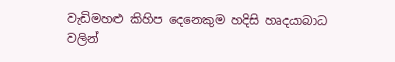වැඩිමහළු කිහිප දෙනෙකුම හදිසි හෘදයාබාධ වලින්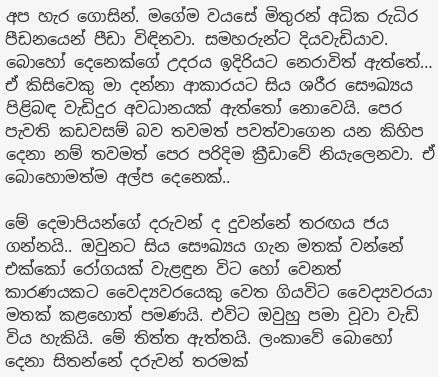අප හැර ගොසින්. මගේම වයසේ මිතුරන් අධික රුධිර පීඩනයෙන් පීඩා විඳිනවා. සමහරුන්ට දියවැඩියාව. බොහෝ දෙනෙක්ගේ උදරය ඉදිරියට නෙරාවිත් ඇත්තේ… ඒ කිසිවෙකු මා දන්නා ආකාරයට සිය ශරීර සෞඛ්‍යය පිළිබඳ වැඩිදුර අවධානයක් ඇත්තෝ නොවෙයි. පෙර පැවති කඩවසම් බව තවමත් පවත්වාගෙන යන කිහිප දෙනා නම් තවමත් පෙර පරිදිම ක්‍රීඩාවේ නියැලෙනවා. ඒ බොහොමත්ම අල්ප දෙනෙක්..

මේ දෙමාපියන්ගේ දරුවන් ද දුවන්නේ තරඟය ජය ගන්නයි.. ඔවුනට සිය සෞඛ්‍යය ගැන මතක් වන්නේ එක්කෝ රෝගයක් වැළඳුන විට හෝ වෙනත් කාරණයකට වෛද්‍යවරයෙකු වෙත ගියවිට වෛද්‍යවරයා මතක් කළහොත් පමණයි. එවිට ඔවුහු පමා වූවා වැඩි විය හැකියි. මේ තිත්ත ඇත්තයි. ලංකාවේ බොහෝ දෙනා සිතන්නේ දරුවන් තරමක්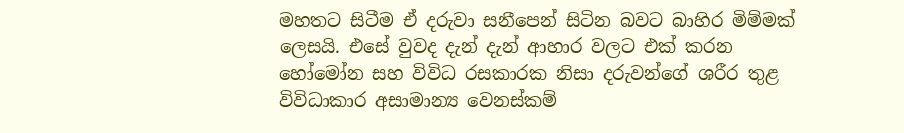මහතට සිටීම ඒ දරුවා සනීපෙන් සිටින බවට බාහිර මිම්මක් ලෙසයි. එසේ වුවද දැන් දැන් ආහාර වලට එක් කරන හෝමෝන සහ විවිධ රසකාරක නිසා දරුවන්ගේ ශරීර තුළ විවිධාකාර අසාමාන්‍ය වෙනස්කම්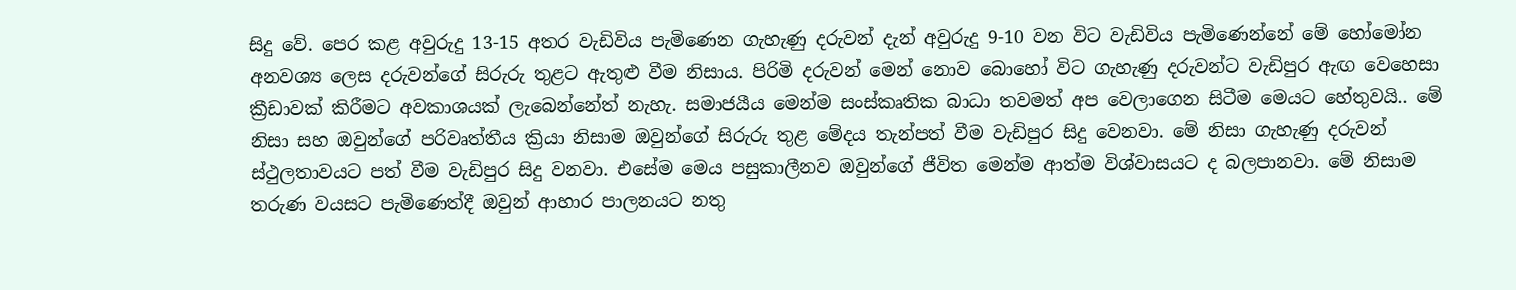සිදු වේ. පෙර කළ අවුරුදු 13-15 අතර වැඩිවිය පැමිණෙන ගැහැණු දරුවන් දැන් අවුරුදු 9-10 වන විට වැඩිවිය පැමිණෙන්නේ මේ හෝමෝන අනවශ්‍ය ලෙස දරුවන්ගේ සිරුරු තුළට ඇතුළු වීම නිසාය. පිරිමි දරුවන් මෙන් නොව බොහෝ විට ගැහැණු දරුවන්ට වැඩිපුර ඇඟ වෙහෙසා ක්‍රීඩාවක් කිරීමට අවකාශයක් ලැබෙන්නේත් නැහැ. සමාජයීය මෙන්ම සංස්කෘතික බාධා තවමත් අප වෙලාගෙන සිටීම මෙයට හේතුවයි.. මේ නිසා සහ ඔවුන්ගේ පරිවෘත්තීය ක්‍රියා නිසාම ඔවුන්ගේ සිරුරු තුළ මේදය තැන්පත් වීම වැඩිපුර සිදු වෙනවා. මේ නිසා ගැහැණු දරුවන් ස්ථුලතාවයට පත් වීම වැඩිපුර සිදු වනවා. එසේම මෙය පසුකාලීනව ඔවුන්ගේ ජීවිත මෙන්ම ආත්ම විශ්වාසයට ද බලපානවා. මේ නිසාම තරුණ වයසට පැමිණෙත්දී ඔවුන් ආහාර පාලනයට නතු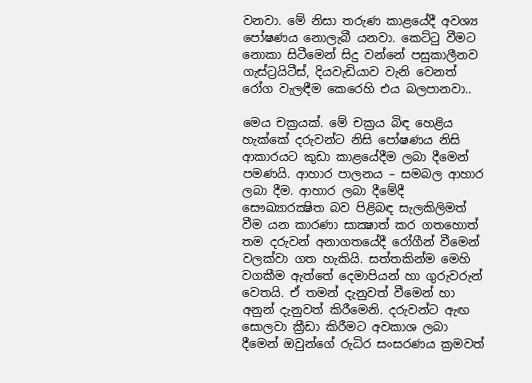වනවා. මේ නිසා තරුණ කාළයේදී අවශ්‍ය පෝෂණය නොලැබී යනවා. කෙට්ටු වීමට නොකා සිටීමෙන් සිදු වන්නේ පසුකාලීනව ගැස්ට්‍රයිටීස්, දියවැඩියාව වැනි වෙනත් රෝග වැලඳීම කෙරෙහි එය බලපානවා..

මෙය චක්‍රයක්. මේ චක්‍රය බිඳ හෙළිය හැක්කේ දරුවන්ට නිසි පෝෂණය නිසි ආකාරයට කුඩා කාළයේදීම ලබා දීමෙන් පමණයි. ආහාර පාලනය – සමබල ආහාර ලබා දීම. ආහාර ලබා දීමේදී සෞඛ්‍යාරක්‍ෂිත බව පිළිබඳ සැලකිලිමත් වීම යන කාරණා සාක්‍ෂාත් කර ගතහොත් තම දරුවන් අනාගතයේදී රෝගීන් වීමෙන් වලක්වා ගත හැකියි. සත්තකින්ම මෙහි වගකීම ඇත්තේ දෙමාපියන් හා ගුරුවරුන් වෙතයි. ඒ තමන් දැනුවත් වීමෙන් හා අනුන් දැනුවත් කිරීමෙනි. දරුවන්ට ඇඟ සොලවා ක්‍රීඩා කිරීමට අවකාශ ලබා දීමෙන් ඔවුන්ගේ රුධිර සංසරණය ක්‍රමවත්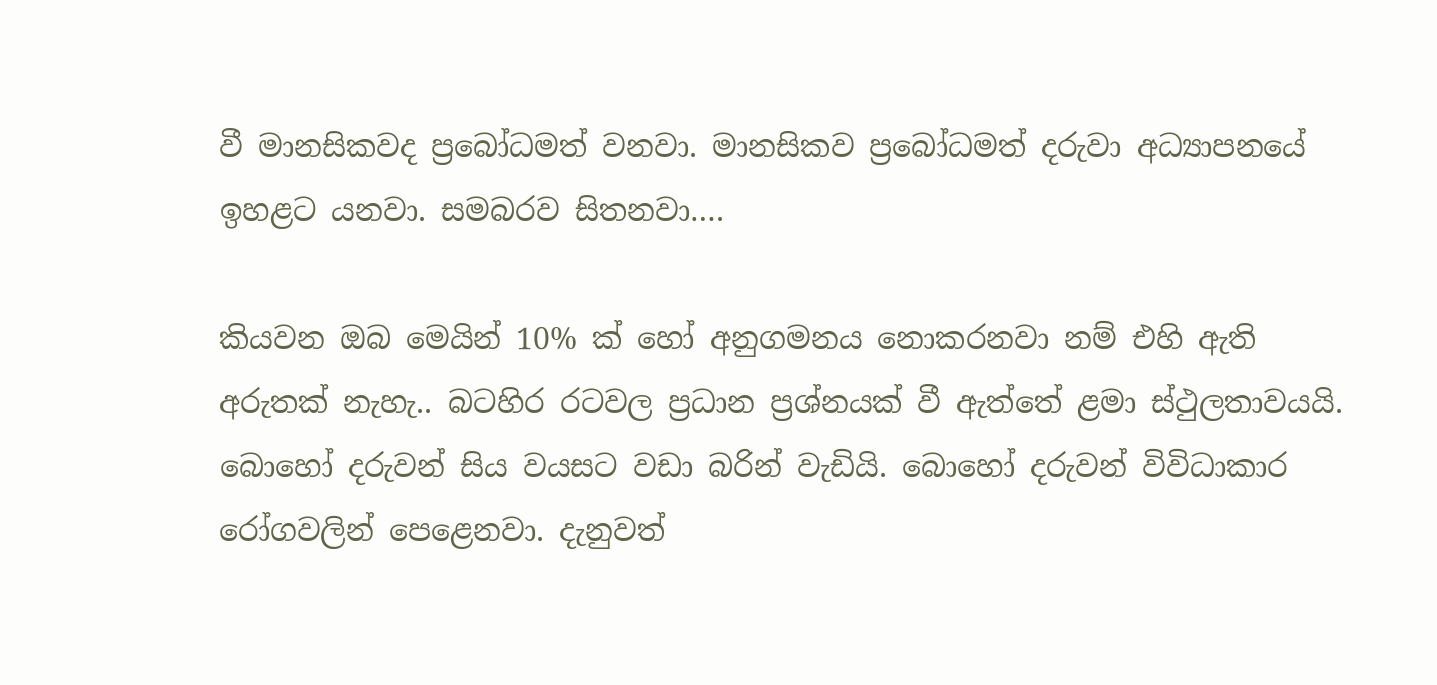වී මානසිකවද ප්‍රබෝධමත් වනවා. මානසිකව ප්‍රබෝධමත් දරුවා අධ්‍යාපනයේ ඉහළට යනවා. සමබරව සිතනවා….

කියවන ඔබ මෙයින් 10% ක් හෝ අනුගමනය නොකරනවා නම් එහි ඇති අරුතක් නැහැ.. බටහිර රටවල ප්‍රධාන ප්‍රශ්නයක් වී ඇත්තේ ළමා ස්ථුලතාවයයි. බොහෝ දරුවන් සිය වයසට වඩා බරින් වැඩියි. බොහෝ දරුවන් විවිධාකාර රෝගවලින් පෙළෙනවා. දැනුවත්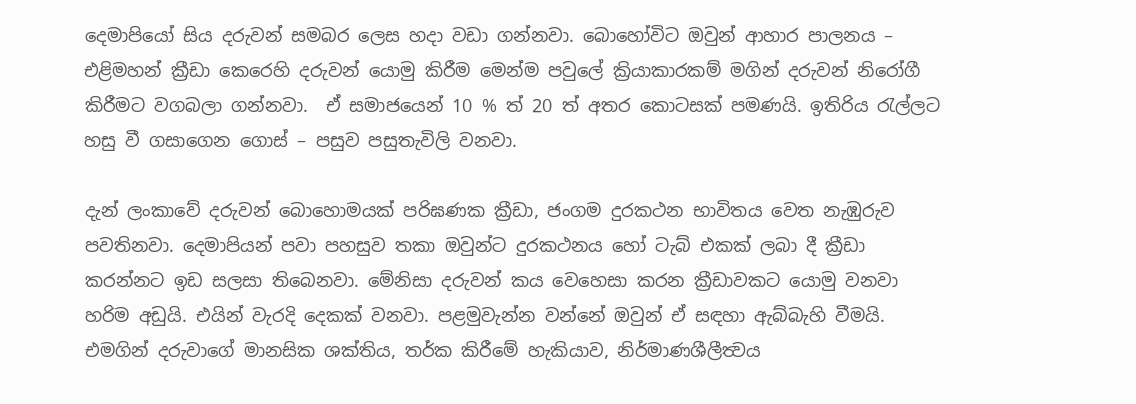දෙමාපියෝ සිය දරුවන් සමබර ලෙස හදා වඩා ගන්නවා. බොහෝවිට ඔවුන් ආහාර පාලනය – එළිමහන් ක්‍රීඩා කෙරෙහි දරුවන් යොමු කිරීම මෙන්ම පවුලේ ක්‍රියාකාරකම් මගින් දරුවන් නිරෝගී කිරීමට වගබලා ගන්නවා.  ඒ සමාජයෙන් 10 % ත් 20 ත් අතර කොටසක් පමණයි. ඉතිරිය රැල්ලට හසු වී ගසාගෙන ගොස් – පසුව පසුතැවිලි වනවා.

දැන් ලංකාවේ දරුවන් බොහොමයක් පරිඝණක ක්‍රීඩා, ජංගම දුරකථන භාවිතය වෙත නැඹුරුව පවතිනවා. දෙමාපියන් පවා පහසුව තකා ඔවුන්ට දුරකථනය හෝ ටැබ් එකක් ලබා දී ක්‍රීඩා කරන්නට ඉඩ සලසා තිබෙනවා. මේනිසා දරුවන් කය වෙහෙසා කරන ක්‍රීඩාවකට යොමු වනවා හරිම අඩුයි. එයින් වැරදි දෙකක් වනවා. පළමුවැන්න වන්නේ ඔවුන් ඒ සඳහා ඇබ්බැහි වීමයි. එමගින් දරුවාගේ මානසික ශක්තිය, තර්ක කිරීමේ හැකියාව, නිර්මාණශීලීත්‍වය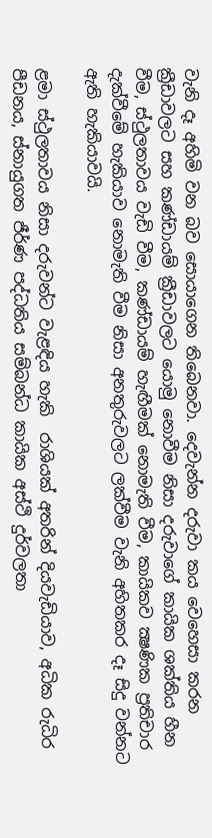වැනි දෑ අහිමි වන බව සොයාගෙන තිබෙනවා. දෙවැන්න දරුවා කය වෙහෙසා කරන ක්‍රීඩාවලට සහ කණ්ඩායම් ක්‍රීඩාවලට යොමු නොවීම නිසා දරුවාගේ කායික ශක්තිය හීන වීම, ස්ථුලතාවය වැඩි වීම, කණ්ඩායම් හැඟීමක් නොමැති වීම, කායිකව ක්‍ෂණික ප්‍රතිචාර දැක්වීමේ හැකියාව නොමැති වීම නිසා අනතුරුවලට ලක්වීම වැනි අහිතකර දෑ සිදු වන්නට ඇති හැකියාවයි.

ළමා ස්ථුලතාවය නිසා දරුවන්ට වැළඳිය හැකි  රාශියක් අතරින් දියවැඩියාව, අධික රුධිර පීඩනය, ස්නායුගත ජීර්ණ පද්ධතිය සම්බන්ධ කායික අස්ථි දුර්වලතා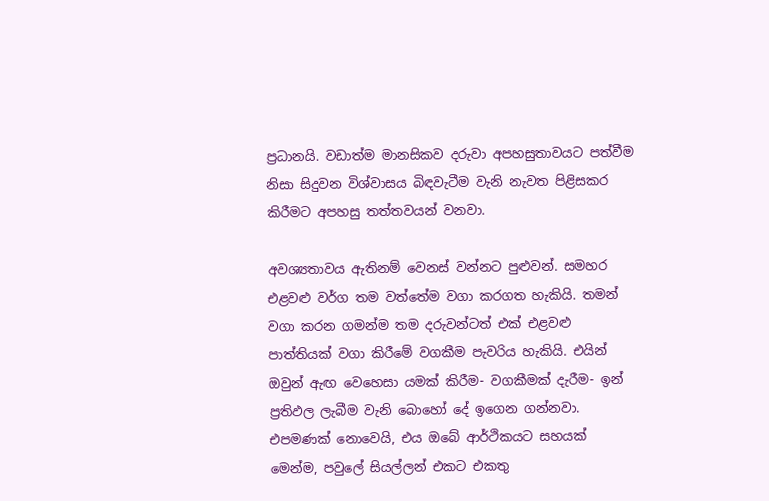ප්‍රධානයි. වඩාත්ම මානසිකව දරුවා අපහසුතාවයට පත්වීම නිසා සිදුවන විශ්වාසය බිඳවැටීම වැනි නැවත පිළිසකර කිරීමට අපහසු තත්ත‍වයන් වනවා.

අවශ්‍යතාවය ඇතිනම් වෙනස් වන්නට පුළුවන්. සමහර එළවළු වර්ග තම වත්තේම වගා කරගත හැකියි. තමන් වගා කරන ගමන්ම තම දරුවන්ටත් එක් එළවළු පාත්තියක් වගා කිරීමේ වගකීම පැවරිය හැකියි. එයින් ඔවුන් ඇඟ වෙහෙසා යමක් කිරීම- වගකීමක් දැරීම- ඉන් ප්‍රතිඵල ලැබීම වැනි බොහෝ දේ ඉගෙන ගන්නවා. එපමණක් නොවෙයි, එය ඔබේ ආර්ථිකයට සහයක් මෙන්ම, පවුලේ සියල්ලන් එකට එකතු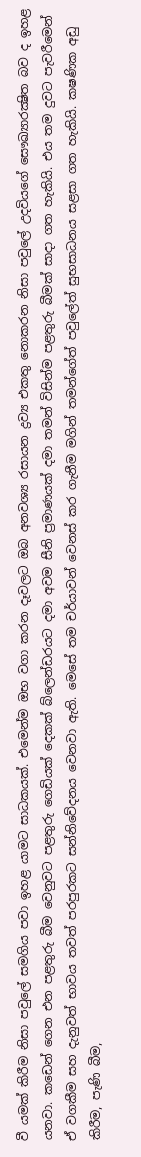වී යමක් කිරීම නිසා පවුලේ සමගිය පවා ඉහළ යාමට සාධකයක්. එමෙන්ම ඔභ වගා කරන දෑවලට ඔබ අනවශ්‍ය රසායන ද්‍රව්‍ය එකතු නොකරන නිසා පවුලේ උදවියගේ සෞඛ්‍යාරක්‍ෂිත බව ද ඉහළ යනවා. කඩෙන් ගෙන එන පළතුරු බීම වෙනුවට පළතුරු ගෙඩියක් දෙකක් බ්ලෙන්ඩරයට දමා අවම සීනි ප්‍රමාණයක් දමා තමන් විසින්ම පළතුරු බීමක් සාදා ගත හැකියි. එය තම දුවට පැවරීමෙන් ඒ වගකීම සහ දැනුවත් භාවය තවත් පරපුරකට සන්නිවේදනය වෙනවා ඇති. මෙසේ තම චර්යාවන් වෙනස් කර ගැනීම මගින් තමන්ගේත් පවුලේත් සුභසාධනය සළසා ගත හැකියි. ක‍ෂණික අඩු කිරීම, පැණි බීම,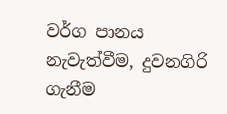වර්ග පානය නැවැත්වීම, දුවනගිරි ගැනීම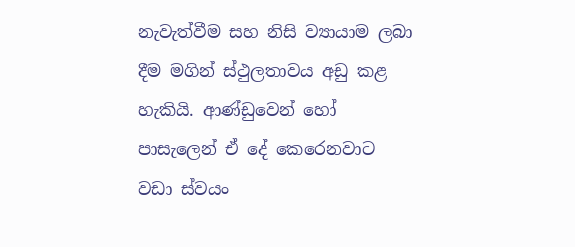නැවැත්වීම සහ නිසි ව්‍යායාම ලබා දීම මගින් ස්ථුලතාවය අඩු කළ හැකියි. ආණ්ඩුවෙන් හෝ පාසැලෙන් ඒ දේ කෙරෙනවාට වඩා ස්වයං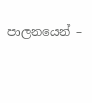පාලනයෙන් –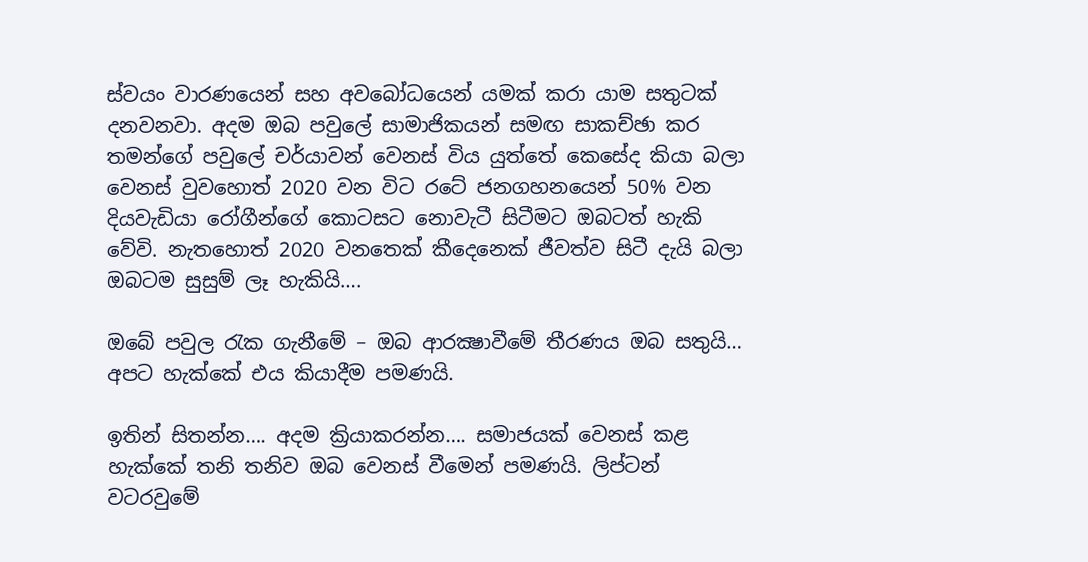ස්වයං වාරණයෙන් සහ අවබෝධයෙන් යමක් කරා යාම සතුටක් දනවනවා. අදම ඔබ පවුලේ සාමාජිකයන් සමඟ සාකච්ඡා කර තමන්ගේ පවුලේ චර්යාවන් වෙනස් විය යුත්තේ කෙසේද කියා බලා වෙනස් වුවහොත් 2020 වන විට රටේ ජනගහනයෙන් 50% වන දියවැඩියා රෝගීන්ගේ කොටසට නොවැටී සිටීමට ඔබටත් හැකි වේවි. නැතහොත් 2020 වනතෙක් කීදෙනෙක් ජීවත්ව සිටී දැයි බලා ඔබටම සුසුම් ලෑ හැකියි….

ඔබේ පවුල රැක ගැනීමේ – ඔබ ආරක්‍ෂාවීමේ තීරණය ඔබ සතුයි… අපට හැක්කේ එය කියාදීම පමණයි.

ඉතින් සිතන්න…. අදම ක්‍රියාකරන්න…. සමාජයක් වෙනස් කළ හැක්කේ තනි තනිව ඔබ වෙනස් වීමෙන් පමණයි. ලිප්ටන් වටරවුමේ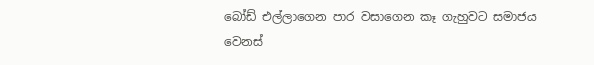බෝඩ් එල්ලාගෙන පාර වසාගෙන කෑ ගැහුවට සමාජය වෙනස්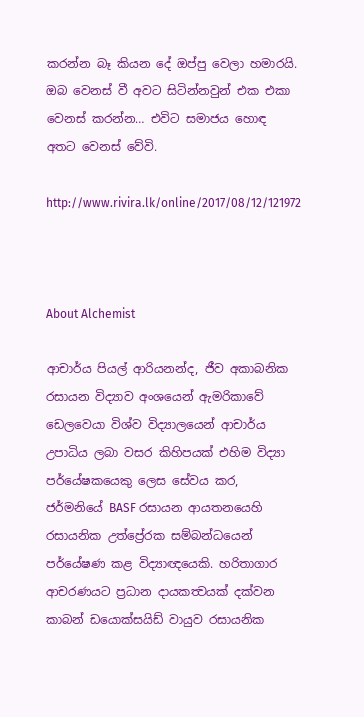කරන්න බෑ කියන දේ ඔප්පු වෙලා හමාරයි. ඔබ වෙනස් වී අවට සිටින්නවුන් එක එකා වෙනස් කරන්න… එවිට සමාජය හොඳ අතට වෙනස් වේවි.

http://www.rivira.lk/online/2017/08/12/121972



About Alchemist

ආචාර්ය පියල් ආරියනන්ද, ජීව අකාබනික රසායන විද්‍යාව අංශයෙන් ඇමරිකාවේ ඩෙලවෙයා විශ්ව විද්‍යාලයෙන් ආචාර්ය උපාධිය ලබා වසර කිහිපයක් එහිම විද්‍යා පර්යේෂකයෙකු ලෙස සේවය කර, ජර්මනියේ BASF රසායන ආයතනයෙහි රසායනික උත්ප්‍රේරක සම්බන්ධයෙන් පර්යේෂණ කළ විද්‍යාඥයෙකි. හරිතාගාර ආචරණයට ප්‍රධාන දායකත්‍වයක් දක්වන කාබන් ඩයොක්සයිඩ් වායුව රසායනික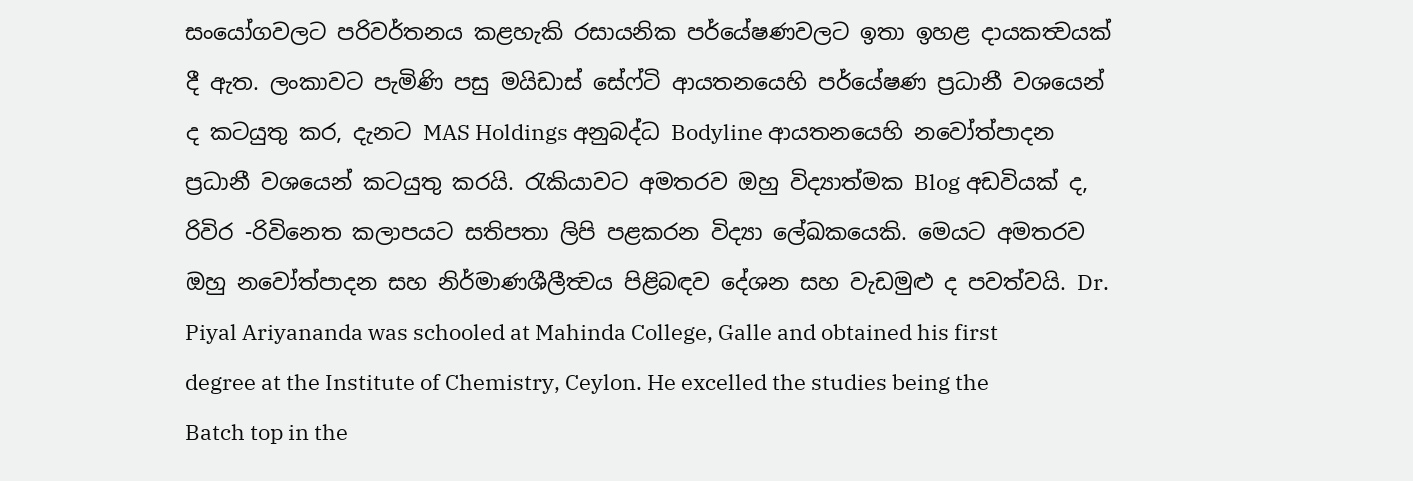සංයෝගවලට පරිවර්තනය කළහැකි රසායනික පර්යේෂණවලට ඉතා ඉහළ දායකත්‍වයක් දී ඇත. ලංකාවට පැමිණි පසු මයිඩාස් සේෆ්ටි ආයතනයෙහි පර්යේෂණ ප්‍රධානී වශයෙන් ද කටයුතු කර, දැනට MAS Holdings අනුබද්ධ Bodyline ආයතනයෙහි නවෝත්පාදන ප්‍රධානී වශයෙන් කටයුතු කරයි. රැකියාවට අමතරව ඔහු විද්‍යාත්මක Blog අඩවියක් ද, රිවිර -රිවිනෙත කලාපයට සතිපතා ලිපි පළකරන විද්‍යා ලේඛකයෙකි. මෙයට අමතරව ඔහු නවෝත්පාදන සහ නිර්මාණශීලීත්‍වය පිළිබඳව දේශන සහ වැඩමුළු ද පවත්වයි. Dr. Piyal Ariyananda was schooled at Mahinda College, Galle and obtained his first degree at the Institute of Chemistry, Ceylon. He excelled the studies being the Batch top in the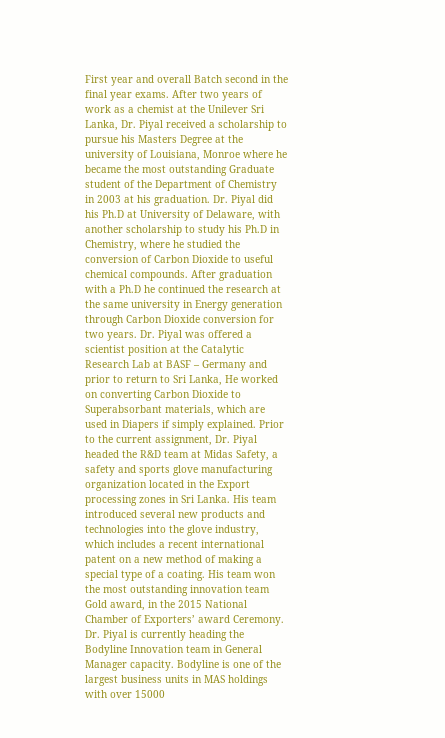First year and overall Batch second in the final year exams. After two years of work as a chemist at the Unilever Sri Lanka, Dr. Piyal received a scholarship to pursue his Masters Degree at the university of Louisiana, Monroe where he became the most outstanding Graduate student of the Department of Chemistry in 2003 at his graduation. Dr. Piyal did his Ph.D at University of Delaware, with another scholarship to study his Ph.D in Chemistry, where he studied the conversion of Carbon Dioxide to useful chemical compounds. After graduation with a Ph.D he continued the research at the same university in Energy generation through Carbon Dioxide conversion for two years. Dr. Piyal was offered a scientist position at the Catalytic Research Lab at BASF – Germany and prior to return to Sri Lanka, He worked on converting Carbon Dioxide to Superabsorbant materials, which are used in Diapers if simply explained. Prior to the current assignment, Dr. Piyal headed the R&D team at Midas Safety, a safety and sports glove manufacturing organization located in the Export processing zones in Sri Lanka. His team introduced several new products and technologies into the glove industry, which includes a recent international patent on a new method of making a special type of a coating. His team won the most outstanding innovation team Gold award, in the 2015 National Chamber of Exporters’ award Ceremony. Dr. Piyal is currently heading the Bodyline Innovation team in General Manager capacity. Bodyline is one of the largest business units in MAS holdings with over 15000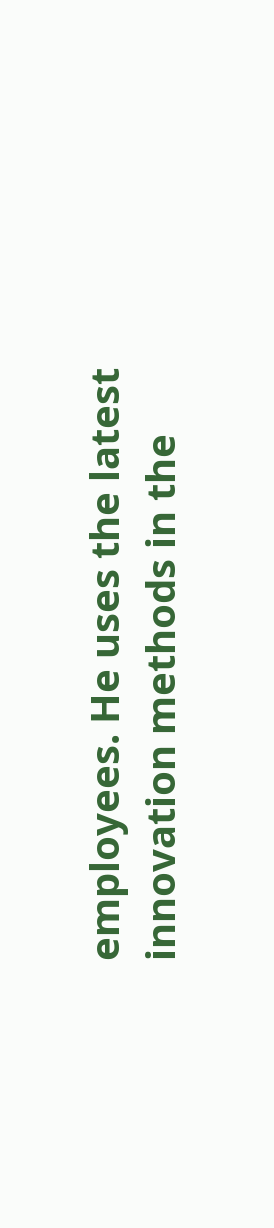employees. He uses the latest innovation methods in the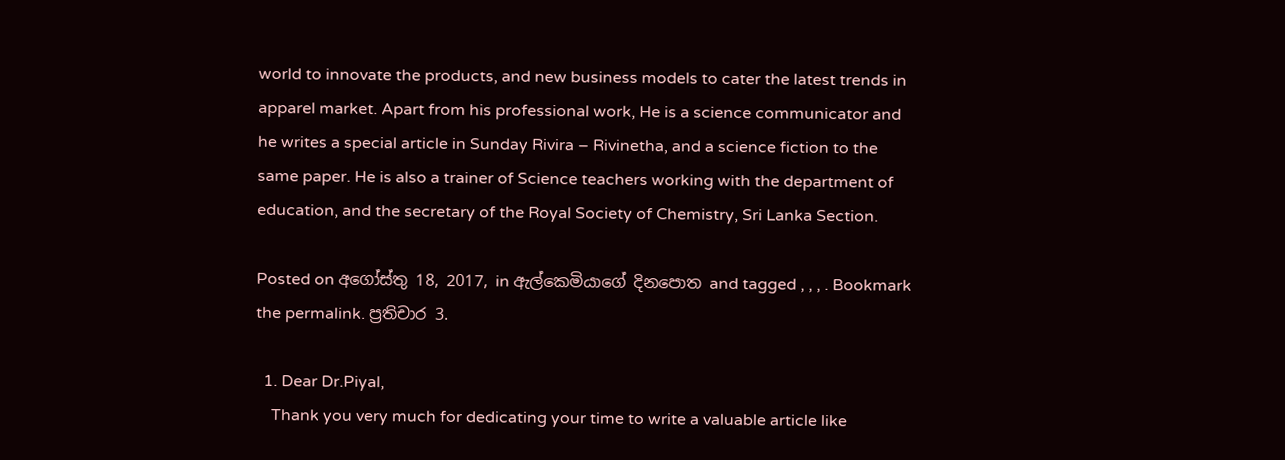world to innovate the products, and new business models to cater the latest trends in apparel market. Apart from his professional work, He is a science communicator and he writes a special article in Sunday Rivira – Rivinetha, and a science fiction to the same paper. He is also a trainer of Science teachers working with the department of education, and the secretary of the Royal Society of Chemistry, Sri Lanka Section.

Posted on අගෝස්තු 18, 2017, in ඇල්කෙමියාගේ දිනපොත and tagged , , , . Bookmark the permalink. ප්‍රතිචාර 3.

  1. Dear Dr.Piyal,
    Thank you very much for dedicating your time to write a valuable article like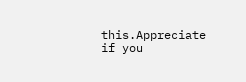this.Appreciate if you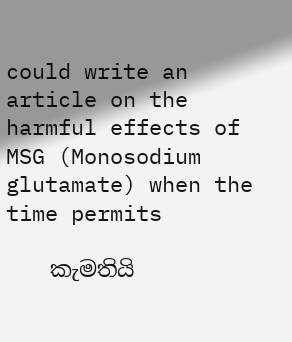could write an article on the harmful effects of MSG (Monosodium glutamate) when the time permits

    කැමතියි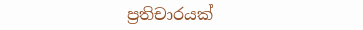ප්‍රතිචාරයක්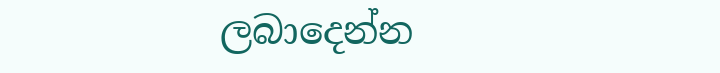ලබාදෙන්න